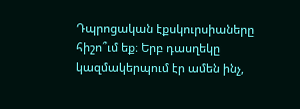Դպրոցական էքսկուրսիաները հիշո՞ւմ եք։ Երբ դասղեկը կազմակերպում էր ամեն ինչ,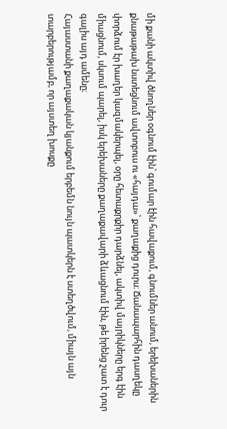մի քանի ակտիվ ծնողներ օգնում էին՝ գումար էին հավաքում, գնումներ անում, երեխաներին քնաթաթախ նստեցնում ավտոբուս ու «հայդա»՝ քաղաքից դուրս։ Ճանապարհին դասղեկը փորձում էր խաղեր կազմակերպել, օրը հետաքրքիր դարձնել, ակտիվ մայրիկները երգ էին միացնում, սկսում պարել, իսկ երեխաները քաղաքավարի ձևացնում էին, թե իրենց շատ է դուր գալիս այդ ամենը։
Հայաստանի քաղաքական կյանքում երբեմն նույն պատկերն է ստեղծվում, միայն այն տարբերությամբ, որ այստեղ խոսքը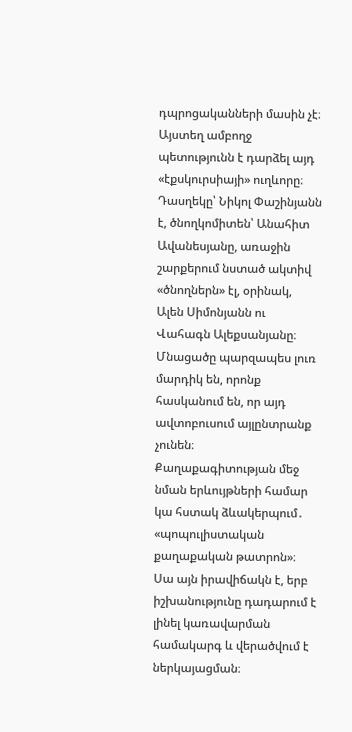դպրոցականների մասին չէ։ Այստեղ ամբողջ պետությունն է դարձել այդ «էքսկուրսիայի» ուղևորը։ Դասղեկը՝ Նիկոլ Փաշինյանն է, ծնողկոմիտեն՝ Անահիտ Ավանեսյանը, առաջին շարքերում նստած ակտիվ «ծնողներն» էլ, օրինակ, Ալեն Սիմոնյանն ու Վահագն Ալեքսանյանը։ Մնացածը պարզապես լուռ մարդիկ են, որոնք հասկանում են, որ այդ ավտոբուսում այլընտրանք չունեն։
Քաղաքագիտության մեջ նման երևույթների համար կա հստակ ձևակերպում․ «պոպուլիստական քաղաքական թատրոն»։ Սա այն իրավիճակն է, երբ իշխանությունը դադարում է լինել կառավարման համակարգ և վերածվում է ներկայացման։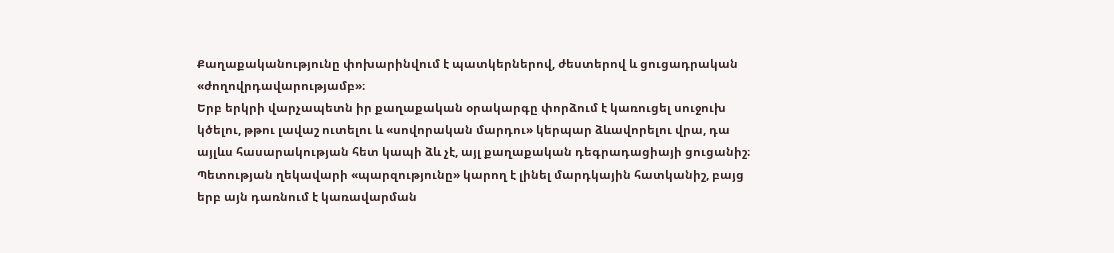Քաղաքականությունը փոխարինվում է պատկերներով, ժեստերով և ցուցադրական «ժողովրդավարությամբ»։
Երբ երկրի վարչապետն իր քաղաքական օրակարգը փորձում է կառուցել սուջուխ կծելու, թթու լավաշ ուտելու և «սովորական մարդու» կերպար ձևավորելու վրա, դա այլևս հասարակության հետ կապի ձև չէ, այլ քաղաքական դեգրադացիայի ցուցանիշ։ Պետության ղեկավարի «պարզությունը» կարող է լինել մարդկային հատկանիշ, բայց երբ այն դառնում է կառավարման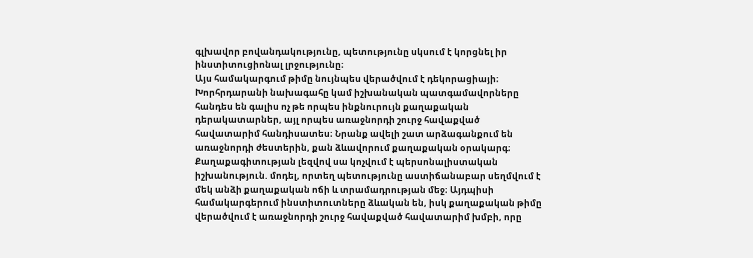գլխավոր բովանդակությունը, պետությունը սկսում է կորցնել իր ինստիտուցիոնալ լրջությունը։
Այս համակարգում թիմը նույնպես վերածվում է դեկորացիայի։ Խորհրդարանի նախագահը կամ իշխանական պատգամավորները հանդես են գալիս ոչ թե որպես ինքնուրույն քաղաքական դերակատարներ, այլ որպես առաջնորդի շուրջ հավաքված հավատարիմ հանդիսատես։ Նրանք ավելի շատ արձագանքում են առաջնորդի ժեստերին, քան ձևավորում քաղաքական օրակարգ։
Քաղաքագիտության լեզվով սա կոչվում է պերսոնալիստական իշխանություն. մոդել, որտեղ պետությունը աստիճանաբար սեղմվում է մեկ անձի քաղաքական ոճի և տրամադրության մեջ։ Այդպիսի համակարգերում ինստիտուտները ձևական են, իսկ քաղաքական թիմը վերածվում է առաջնորդի շուրջ հավաքված հավատարիմ խմբի, որը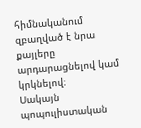հիմնականում զբաղված է նրա քայլերը արդարացնելով կամ կրկնելով։
Սակայն պոպուլիստական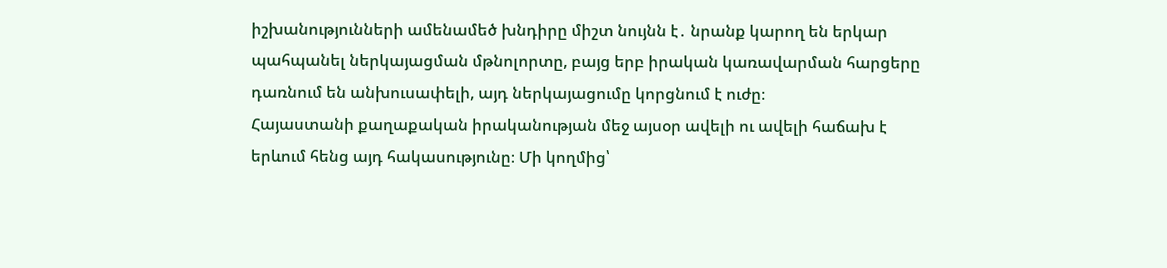իշխանությունների ամենամեծ խնդիրը միշտ նույնն է․ նրանք կարող են երկար պահպանել ներկայացման մթնոլորտը, բայց երբ իրական կառավարման հարցերը դառնում են անխուսափելի, այդ ներկայացումը կորցնում է ուժը։
Հայաստանի քաղաքական իրականության մեջ այսօր ավելի ու ավելի հաճախ է երևում հենց այդ հակասությունը։ Մի կողմից՝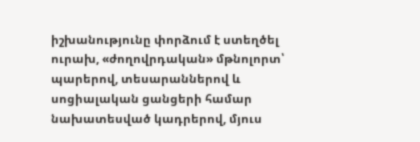իշխանությունը փորձում է ստեղծել ուրախ, «ժողովրդական» մթնոլորտ՝ պարերով, տեսարաններով և սոցիալական ցանցերի համար նախատեսված կադրերով, մյուս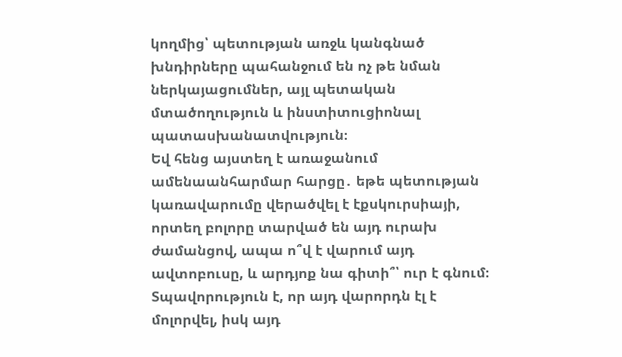կողմից՝ պետության առջև կանգնած խնդիրները պահանջում են ոչ թե նման ներկայացումներ, այլ պետական մտածողություն և ինստիտուցիոնալ պատասխանատվություն։
Եվ հենց այստեղ է առաջանում ամենաանհարմար հարցը․ եթե պետության կառավարումը վերածվել է էքսկուրսիայի, որտեղ բոլորը տարված են այդ ուրախ ժամանցով, ապա ո՞վ է վարում այդ ավտոբուսը, և արդյոք նա գիտի՞՝ ուր է գնում։
Տպավորություն է, որ այդ վարորդն էլ է մոլորվել, իսկ այդ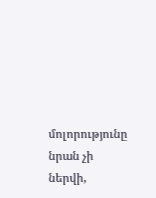մոլորությունը նրան չի ներվի,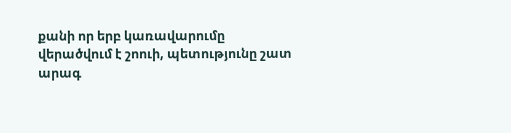քանի որ երբ կառավարումը վերածվում է շոուի, պետությունը շատ արագ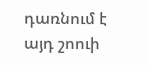դառնում է այդ շոուի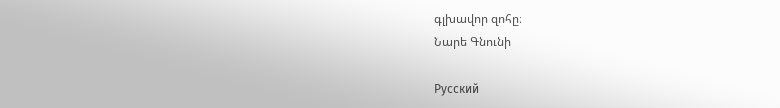գլխավոր զոհը։
Նարե Գնունի

Русский